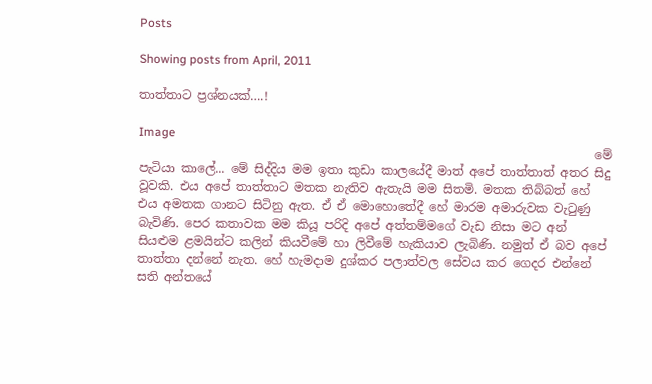Posts

Showing posts from April, 2011

තාත්තාට ප්‍රශ්නයක්….!

Image
                                                                            මේ පැටියා කාලේ... මේ සිද්දිය මම ඉතා කුඩා කාලයේදී මාත් අපේ තාත්තාත් අතර සිදු වූවකි. එය අපේ තාත්තාට මතක නැතිව ඇතැයි මම සිතමි. මතක තිබ්බත් හේ එය අමතක ගානට සිටිනු ඇත. ඒ ඒ මොහොතේදී හේ මාරම අමාරුවක වැටුණු බැවිණි. පෙර කතාවක මම කියූ පරිදි අපේ අත්තම්මගේ වැඩ නිසා මට අන් සියළුම ළමයින්ට කලින් කියවීමේ හා ලිවීමේ හැකියාව ලැබිණි. නමුත් ඒ බව අපේ තාත්තා දන්නේ නැත. හේ හැමදාම දුශ්කර පලාත්වල සේවය කර ගෙදර එන්නේ සති අන්තයේ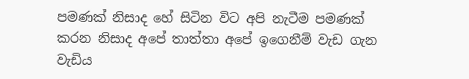පමණක් නිසාද හේ සිටින විට අපි නැටීම පමණක් කරන නිසාද අපේ තාත්තා අපේ ඉගෙනීම් වැඩ ගැන වැඩිය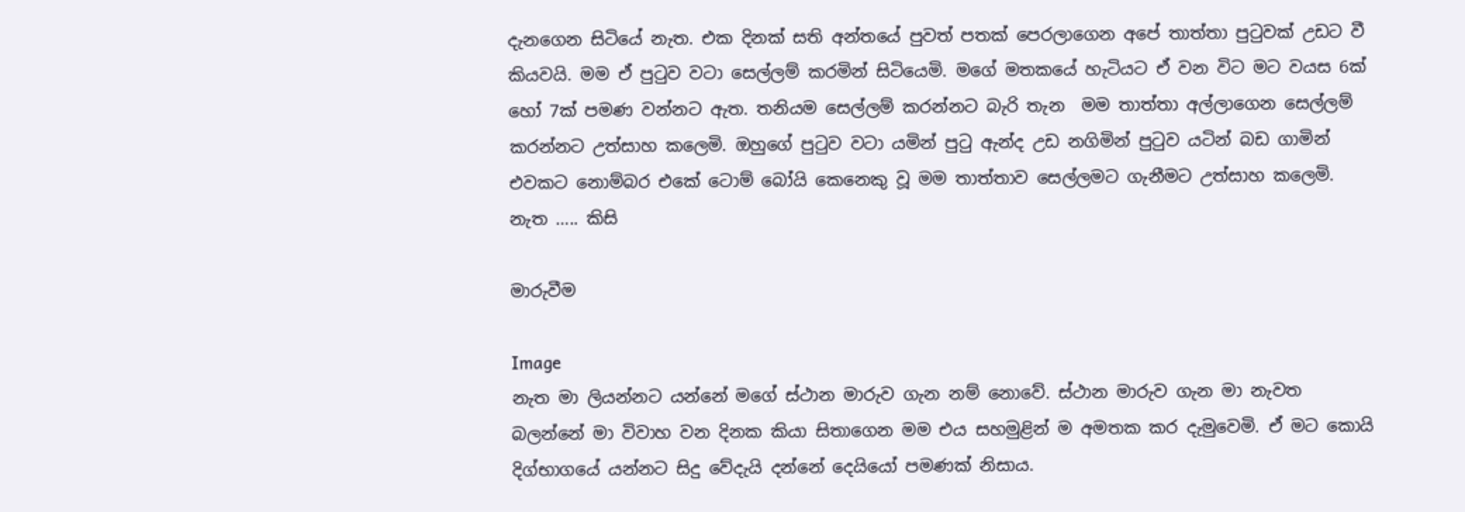දැනගෙන සිටියේ නැත. එක දිනක් සති අන්තයේ පුවත් පතක් පෙරලාගෙන අපේ තාත්තා පුටුවක් උඩට වී කියවයි. මම ඒ පුටුව වටා සෙල්ලම් කරමින් සිටියෙමි. මගේ මතකයේ හැටියට ඒ වන විට මට වයස 6ක් හෝ 7ක් පමණ වන්නට ඇත. තනියම සෙල්ලම් කරන්නට බැරි තැන  මම තාත්තා අල්ලාගෙන සෙල්ලම් කරන්නට උත්සාහ කලෙමි. ඔහුගේ පුටුව වටා යමින් පුටු ඇන්ද උඩ නගිමින් පුටුව යටින් බඩ ගාමින් එවකට නොම්බර එකේ ටොම් බෝයි කෙනෙකු වූ මම තාත්තාව සෙල්ලමට ගැනීමට උත්සාහ කලෙමි. නැත ….. කිසි

මාරුවීම

Image
නැත මා ලියන්නට යන්නේ මගේ ස්ථාන මාරුව ගැන නම් නොවේ. ස්ථාන මාරුව ගැන මා නැවත බලන්නේ මා විවාහ වන දිනක කියා සිතාගෙන මම එය සහමුළින් ම අමතක කර දැමුවෙමි. ඒ මට කොයි දිග්භාගයේ යන්නට සිදු වේදැයි දන්නේ දෙයියෝ පමණක් නිසාය.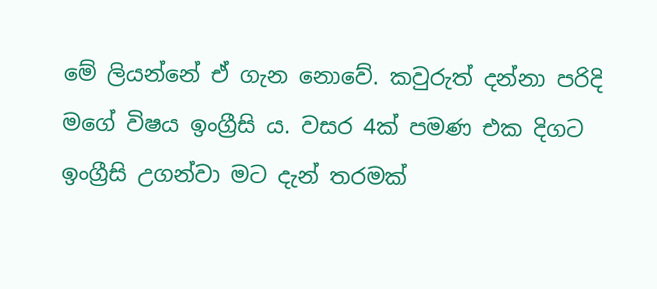මේ ලියන්නේ ඒ ගැන නොවේ. කවුරුත් දන්නා පරිදි මගේ විෂය ඉංග්‍රීසි ය. වසර 4ක් පමණ එක දිගට ඉංග්‍රීසි උගන්වා මට දැන් තරමක්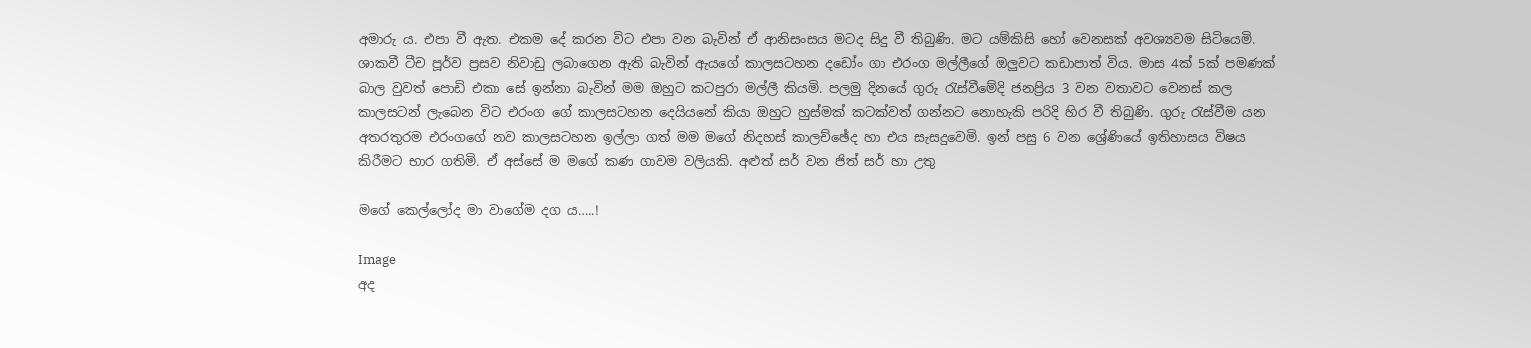අමාරු ය. එපා වී ඇත. එකම දේ කරන විට එපා වන බැවින් ඒ ආනිසංසය මටද සිදු වී තිබුණි. මට යම්කිසි හෝ වෙනසක් අවශ්‍යවම සිටියෙමි. ශාකවී ටීච පූර්ව ප්‍රසව නිවාඩු ලබාගෙන ඇති බැවින් ඇයගේ කාලසටහන දඩෝං ගා එරංග මල්ලීගේ ඔලුවට කඩාපාත් විය. මාස 4ක් 5ක් පමණක් බාල වුවත් පොඩි එකා සේ ඉන්නා බැවින් මම ඔහුට කටපුරා මල්ලී කියමි. පලමු දිනයේ ගුරු රැස්වීමේදි ජනප්‍රිය 3 වන වතාවට වෙනස් කල කාලසටන් ලැබෙන විට එරංග ගේ කාලසටහන දෙයියනේ කියා ඔහුට හුස්මක් කටක්වත් ගන්නට නොහැකි පරිදි හිර වී තිබුණි. ගුරු රැස්වීම යන අතරතුරම එරංගගේ නව කාලසටහන ඉල්ලා ගත් මම මගේ නිදහස් කාලච්ඡේද හා එය සැසදුවෙමි. ඉන් පසු 6 වන ශ්‍රේණියේ ඉතිහාසය විෂය කිරීමට භාර ගතිමි. ඒ අස්සේ ම මගේ කණ ගාවම වලියකි. අළුත් සර් වන ජිත් සර් හා උතු

මගේ කෙල්ලෝද මා වාගේම දග ය…..!

Image
අද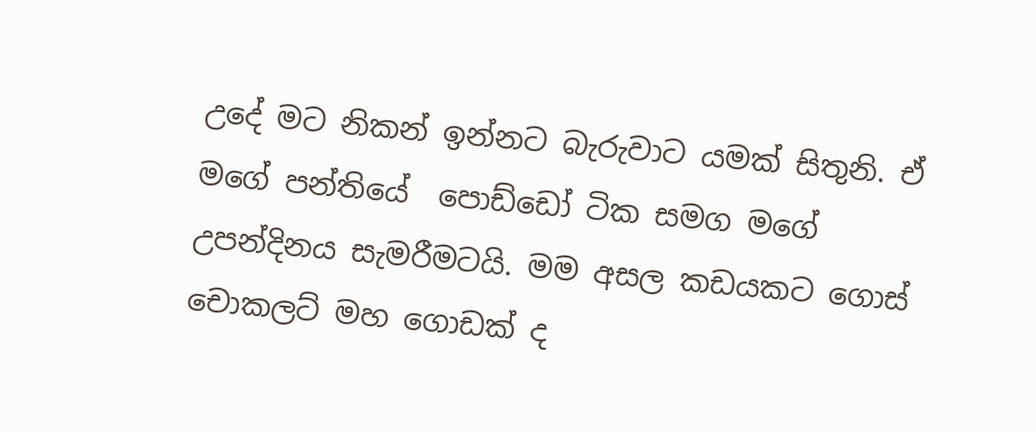උදේ මට නිකන් ඉන්නට බැරුවාට යමක් සිතුනි. ඒ මගේ පන්තියේ  පොඩ්ඩෝ ටික සමග මගේ උපන්දිනය සැමරීමටයි. මම අසල කඩයකට ගොස් චොකලට් මහ ගොඩක් ද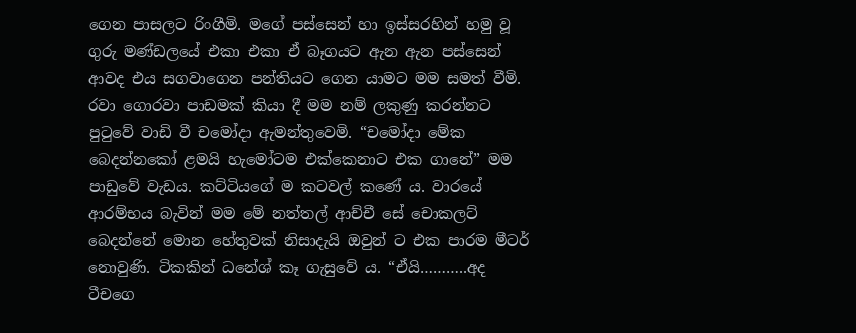ගෙන පාසලට රිංගීමි. මගේ පස්සෙන් හා ඉස්සරහින් හමු වූ ගුරු මණ්ඩලයේ එකා එකා ඒ බෑගයට ඇන ඇන පස්සෙන් ආවද එය සගවාගෙන පන්තියට ගෙන යාමට මම සමත් වීමි. රවා ගොරවා පාඩමක් කියා දී මම නම් ලකුණු කරන්නට පුටුවේ වාඩි වී චමෝදා ඇමන්තුවෙමි. “චමෝදා මේක බෙදන්නකෝ ළමයි හැමෝටම එක්කෙනාට එක ගානේ” මම පාඩුවේ වැඩය. කට්ටියගේ ම කටවල් කණේ ය. වාරයේ ආරම්භය බැවින් මම මේ නත්තල් ආච්චී සේ චොකලට් බෙදන්නේ මොන හේතුවක් නිසාදැයි ඔවුන් ට එක පාරම මීටර් නොවුණි. ටිකකින් ධනේශ් කෑ ගැසුවේ ය. “ඒයි………..අද  ටීචගෙ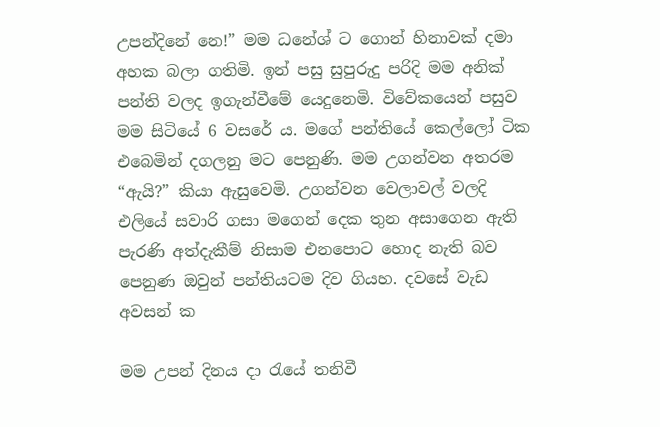උපන්දිනේ නෙ!” මම ධනේශ් ට ගොන් හිනාවක් දමා අහක බලා ගතිමි. ඉන් පසු සුපුරුදු පරිදි මම අනික් පන්ති වලද ඉගැන්වීමේ යෙදුනෙමි. විවේකයෙන් පසුව මම සිටියේ 6 වසරේ ය. මගේ පන්තියේ කෙල්ලෝ ටික එබෙමින් දගලනු මට පෙනුණි. මම උගන්වන අතරම “ඇයි?” කියා ඇසුවෙමි. උගන්වන වෙලාවල් වලදි එලියේ සවාරි ගසා මගෙන් දෙක තුන අසාගෙන ඇති පැරණි අත්දැකීම් නිසාම එනපොට හොද නැති බව පෙනුණ ඔවුන් පන්තියටම දිව ගියහ. දවසේ වැඩ අවසන් ක

මම උපන් දිනය දා රැයේ තනිවී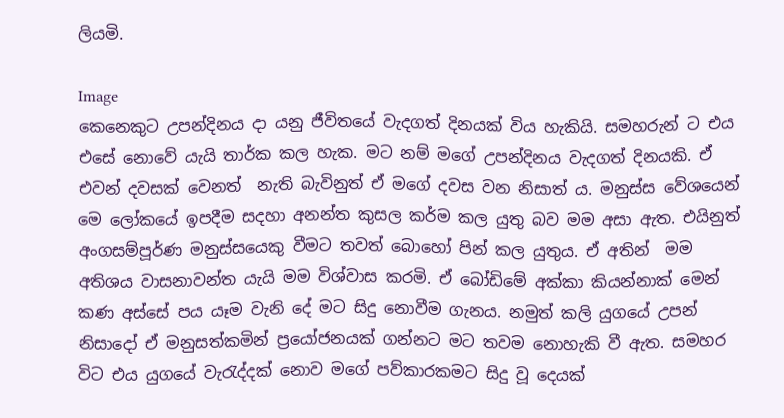ලියමි.

Image
කෙනෙකුට උපන්දිනය දා යනු ජීවිතයේ වැදගත් දිනයක් විය හැකියි. සමහරුන් ට එය එසේ නොවේ යැයි තාර්ක කල හැක. මට නම් මගේ උපන්දිනය වැදගත් දිනයකි. ඒ එවන් දවසක් වෙනත්  නැති බැවිනුත් ඒ මගේ දවස වන නිසාත් ය. මනුස්ස වේශයෙන් මෙ ලෝකයේ ඉපදීම සදහා අනන්ත කුසල කර්ම කල යුතු බව මම අසා ඇත. එයිනුත් අංගසම්පූර්ණ මනුස්සයෙකු වීමට තවත් බොහෝ පින් කල යුතුය. ඒ අතින්  මම අතිශය වාසනාවන්ත යැයි මම විශ්වාස කරමි. ඒ බෝඩිමේ අක්කා කියන්නාක් මෙන් කණ අස්සේ පය යෑම වැනි දේ මට සිදු නොවීම ගැනය. නමුත් කලි යුගයේ උපන් නිසාදෝ ඒ මනුසත්කමින් ප්‍රයෝජනයක් ගන්නට මට තවම නොහැකි වී ඇත. සමහර විට එය යුගයේ වැරැද්දක් නොව මගේ පව්කාරකමට සිදු වූ දෙයක්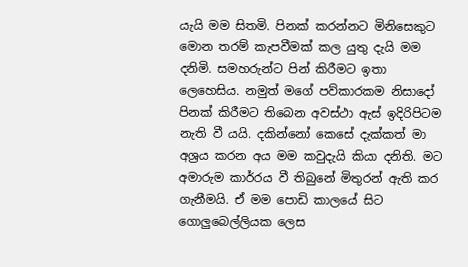යැයි මම සිතමි. පිනක් කරන්නට මිනිසෙකුට මොන තරම් කැපවීමක් කල යුතු දැයි මම දනිමි. සමහරුන්ට පින් කිරීමට ඉතා ලෙහෙසිය. නමුත් මගේ පව්කාරකම නිසාදෝ පිනක් කිරීමට තිබෙන අවස්ථා ඇස් ඉදිරිපිටම නැති වී යයි. දකින්නෝ කෙසේ දැක්කත් මා අශ්‍රය කරන අය මම කවුදැයි කියා දනිති. මට අමාරුම කාර්‍රය වී තිබුනේ මිතුරන් ඇති කර ගැනීමයි. ඒ මම පොඩි කාලයේ සිට ගොලුබෙල්ලියක ලෙස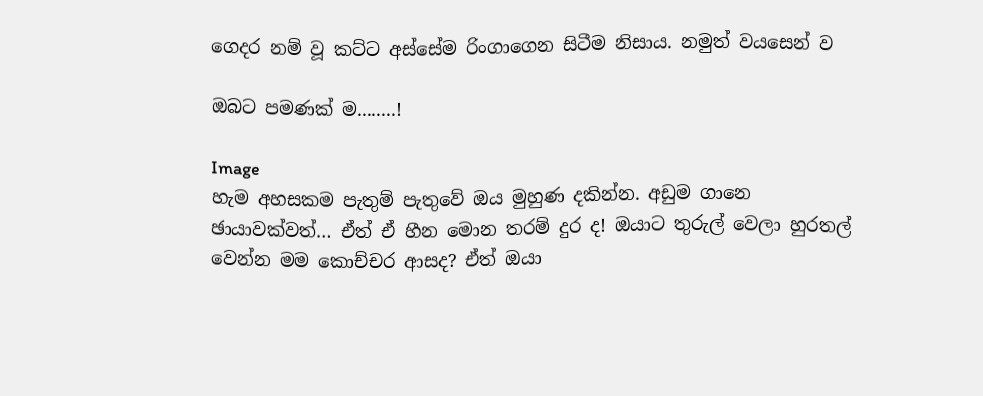ගෙදර නම් වූ කට්ට අස්සේම රිංගාගෙන සිටීම නිසාය. නමුත් වයසෙන් ව

ඔබට පමණක් ම........!

Image
හැම අහසකම පැතුම් පැතුවේ ඔය මුහුණ දකින්න. අඩුම ගානෙ ඡායාවක්වත්… ඒත් ඒ හීන මොන තරම් දුර ද! ඔයාට තුරුල් වෙලා හුරතල් වෙන්න මම කොච්චර ආසද? ඒත් ඔයා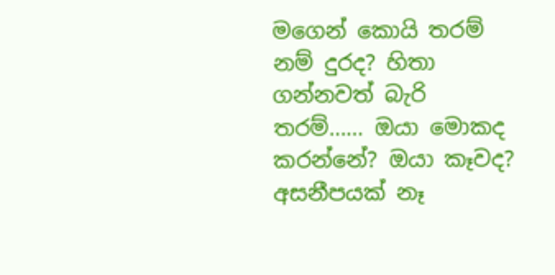මගෙන් කොයි තරම් නම් දුරද? හිතා ගන්නවත් බැරි තරම්…… ඔයා මොකද කරන්නේ? ඔයා කෑවද? අසනීපයක් නෑ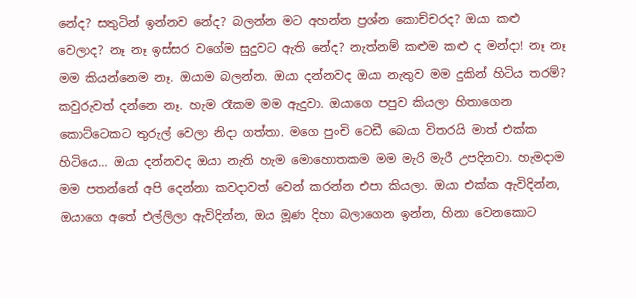නේද? සතුටින් ඉන්නව නේද? බලන්න මට අහන්න ප්‍රශ්න කොච්චරද? ඔයා කළු වෙලාද? නෑ නෑ ඉස්සර වගේම සුදුවට ඇති නේද? නැත්නම් කළුම කළු ද මන්දා! නෑ නෑ මම කියන්නෙම නෑ. ඔයාම බලන්න. ඔයා දන්නවද ඔයා නැතුව මම දුකින් හිටිය තරම්? කවුරුවත් දන්නෙ නෑ. හැම රෑකම මම ඇදුවා. ඔයාගෙ පපුව කියලා හිතාගෙන කොට්ටෙකට තුරුල් වෙලා නිදා ගත්තා. මගෙ පුංචි ටෙඩී බෙයා විතරයි මාත් එක්ක හිටියෙ… ඔයා දන්නවද ඔයා නැති හැම මොහොතකම මම මැරි මැරී උපදිනවා. හැමදාම මම පතන්නේ අපි දෙන්නා කවදාවත් වෙන් කරන්න එපා කියලා. ඔයා එක්ක ඇවිදින්න, ඔයාගෙ අතේ එල්ලිලා ඇවිදින්න, ඔය මූණ දිහා බලාගෙන ඉන්න, හිනා වෙනකොට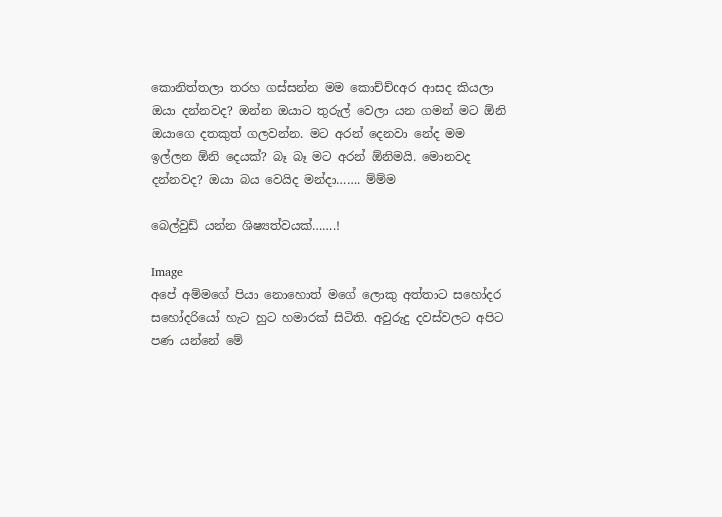කොනිත්තලා තරහ ගස්සන්න මම කොච්ච්cඅර ආසද කියලා ඔයා දන්නවද? ඔන්න ඔයාට තුරුල් වෙලා යන ගමන් මට ඕනි ඔයාගෙ දතකුත් ගලවන්න. මට අරන් දෙනවා නේද මම ඉල්ලන ඕනි දෙයක්? බෑ බෑ මට අරන් ඕනිමයි. මොනවද දන්නවද? ඔයා බය වෙයිද මන්දා……. ම්ම්ම

බෙල්වුඩ් යන්න ශිෂ්‍යත්වයක්…….!

Image
අපේ අම්මගේ පියා නොහොත් මගේ ලොකු අත්තාට සහෝදර සහෝදරියෝ හැට හුට හමාරක් සිටිති. අවුරුදු දවස්වලට අපිට පණ යන්නේ මේ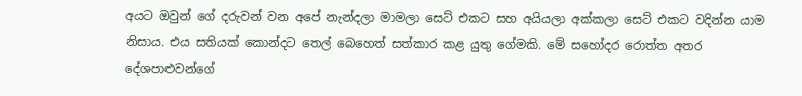අයට ඔවුන් ගේ දරුවන් වන අපේ නැන්දලා මාමලා සෙට් එකට සහ අයියලා අක්කලා සෙට් එකට වදින්න යාම නිසාය. එය සතියක් කොන්දට තෙල් බෙහෙත් සත්කාර කළ යුතු ගේමකි. මේ සහෝදර රොත්ත අතර දේශපාළුවන්ගේ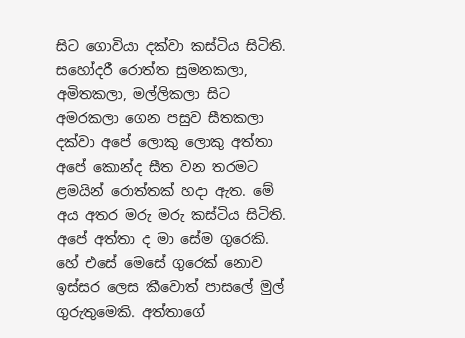සිට ගොවියා දක්වා කස්ටිය සිටිති. සහෝදරී රොත්ත සුමනකලා, අමිතකලා, මල්ලිකලා සිට අමරකලා ගෙන පසුව සීතකලා දක්වා අපේ ලොකු ලොකු අත්තා අපේ කොන්ද සීත වන තරමට ළමයින් රොත්තක් හදා ඇත. මේ අය අතර මරු මරු කස්ටිය සිටිති. අපේ අත්තා ද මා සේම ගුරෙකි. හේ එසේ මෙසේ ගුරෙක් නොව ඉස්සර ලෙස කීවොත් පාසලේ මුල් ගුරුතුමෙකි. අත්තාගේ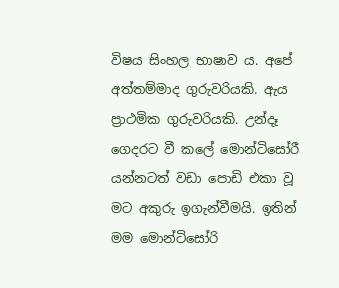විෂය සිංහල භාෂාව ය. අපේ අත්තම්මාද ගුරුවරියකි. ඇය ප්‍රාථමික ගුරුවරියකි. උන්දෑ ගෙදරට වී කලේ මොන්ටිසෝරී යන්නටත් වඩා පොඩි එකා වූ මට අකුරු ඉගැන්වීමයි. ඉතින් මම මොන්ටිසෝරි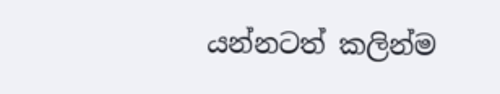යන්නටත් කලින්ම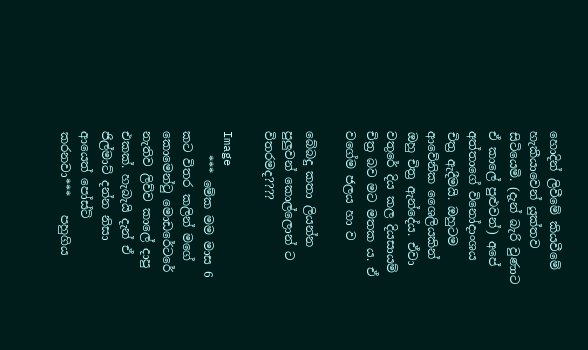හොදින් ලිවීමේ කියවීමේ හැකීයාවෙන් යුක්තව සිටියෙමි. (දැන් බැරි වුණාට ඒ කාලේ පුළුවන්) අපේ අත්තාගේ විනෝදාංශය චිත්‍ර ඇදීමයි. ඔහුටම ආවේනික ශෛලියකින් ඔහු චිත්‍ර ඇන්දේය. ඒවා වතුරේ දිය කල දියසායම් චිත්‍ර බව මට මතක ය. ඒ වගේම ජලය හා ව

බේබදු කතා ලියන්න පුලුවන් කොල්ලොන් ට විතරමද????

Image
    *** මේක මම මාස 6 කට විතර කලින් මගේ කොමෙන්ටු මොඩරේටරේ නැතිව ලිව්ව කාලේ දාපු එකක්. හැබැයි දැන් ඒ ජිල්මාට් දන්න නිසා ආයෙත් පෝස්ට් කරනවා***   පහුගිය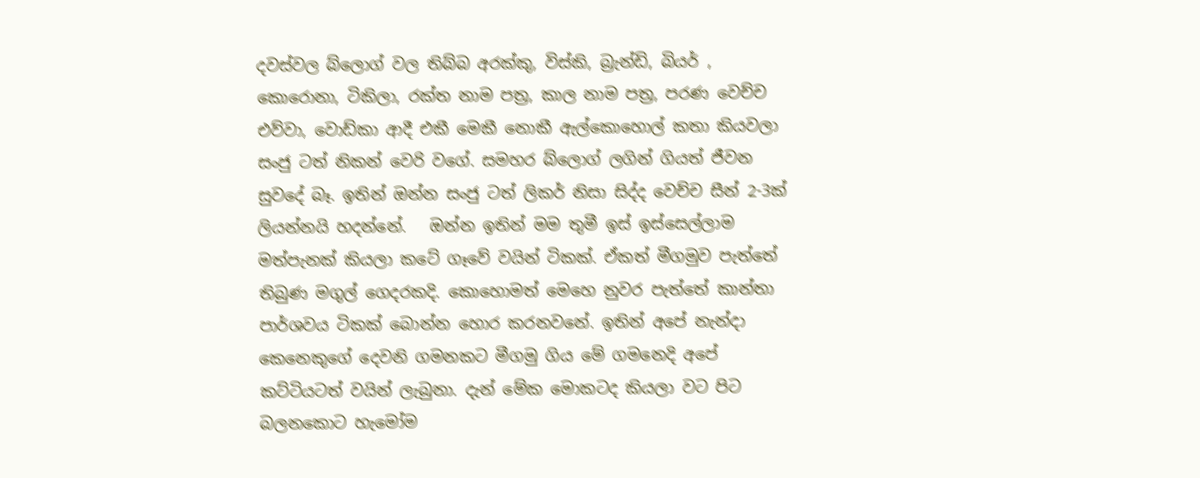දවස්වල බ්ලොග් වල තිබ්බ අරක්කු, විස්කි, බ්‍රැන්ඩි, බියර් , කොරොනා, ටිකිලා, රක්ත නාම පත්‍ර, කාල නාම පත්‍ර, පරණ වෙච්ච එව්වා, වොඩ්කා ආදී එකී මෙකී නොකී ඇල්කොහොල් කතා කියවලා සංජු ටත් නිකන් වෙරි වගේ. සමහර බ්ලොග් ලගින් ගියත් ජීවන සුවදේ බෑ. ඉතින් ඔන්න සංජු ටත් ලිකර් නිසා සිද්ද වෙච්ච සීන් 2-3ක් ලියන්නයි හදන්නේ.   ඔන්න ඉතින් මම තුමී ඉස් ඉස්සෙල්ලාම මත්පැනක් කියලා කටේ ගෑවේ වයින් ටිකක්. ඒකත් මීගමුව පැත්තේ තිබුණ මගුල් ගෙදරකදි. කොහොමත් මෙහෙ නුවර පැත්තේ කාන්තා පාර්ශවය ටිකක් බොන්න හොර කරනවනේ. ඉතින් අපේ නැන්දා කෙනෙකුගේ දෙවනි ගමනකට මීගමු ගිය මේ ගමනෙදි අපේ කට්ටියටත් වයින් ලැබුනා. දැන් මේක මොකටද කියලා වට පිට බලනකොට හැමෝම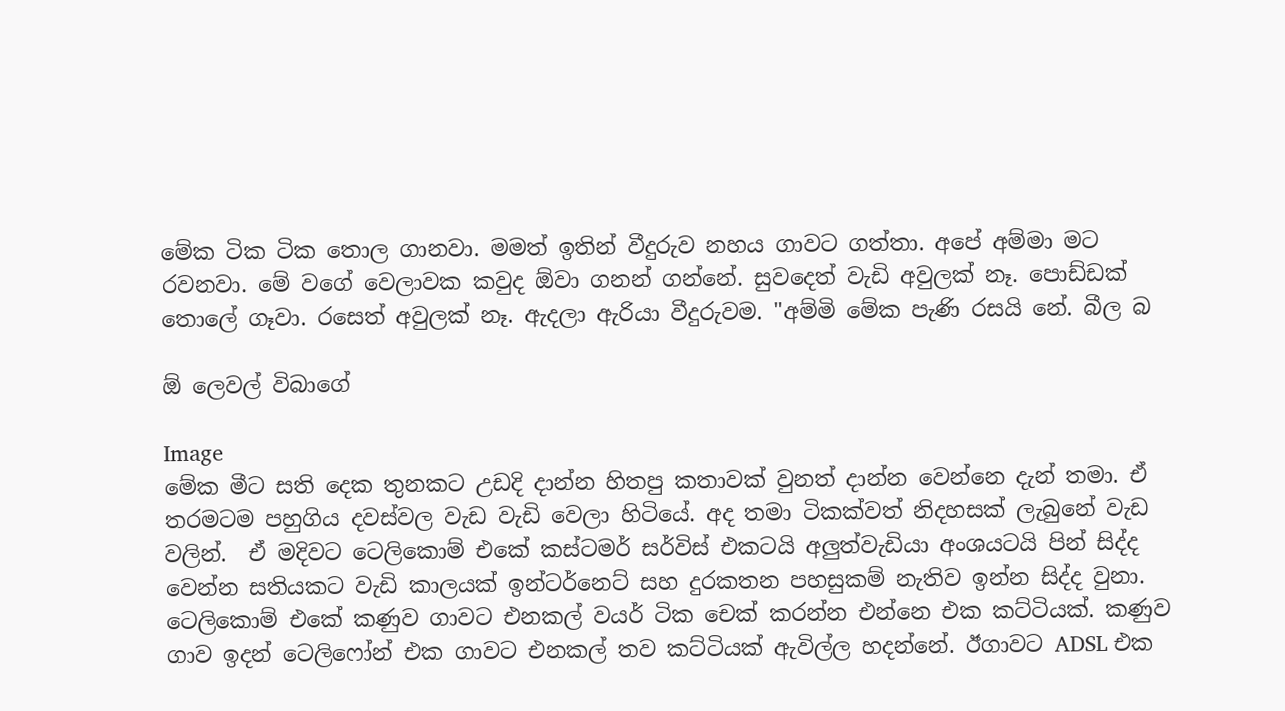මේක ටික ටික තොල ගානවා. මමත් ඉතින් වීදුරුව නහය ගාවට ගත්තා. අපේ අම්මා මට රවනවා. මේ වගේ වෙලාවක කවුද ඕවා ගනන් ගන්නේ. සුවදෙත් වැඩි අවුලක් නෑ. පොඩ්ඩක් තොලේ ගෑවා. රසෙත් අවුලක් නෑ. ඇදලා ඇරියා වීදුරුවම. "අම්මි මේක පැණි රසයි නේ. බීල බ

ඕ ලෙවල් විබාගේ

Image
මේක මීට සති දෙක තුනකට උඩදි දාන්න හිතපු කතාවක් වුනත් දාන්න වෙන්නෙ දැන් තමා. ඒ තරමටම පහුගිය දවස්වල වැඩ වැඩි වෙලා හිටියේ. අද තමා ටිකක්වත් නිදහසක් ලැබුනේ වැඩ වලින්.  ඒ මදිවට ටෙලිකොම් එකේ කස්ටමර් සර්විස් එකටයි අලුත්වැඩියා අංශයටයි පින් සිද්ද වෙන්න සතියකට වැඩි කාලයක් ඉන්ටර්නෙට් සහ දුරකතන පහසුකම් නැතිව ඉන්න සිද්ද වුනා.  ටෙලිකොම් එකේ කණුව ගාවට එනකල් වයර් ටික චෙක් කරන්න එන්නෙ එක කට්ටියක්. කණුව ගාව ඉදන් ටෙලිෆෝන් එක ගාවට එනකල් තව කට්ටියක් ඇවිල්ල හදන්නේ. ඊගාවට ADSL එක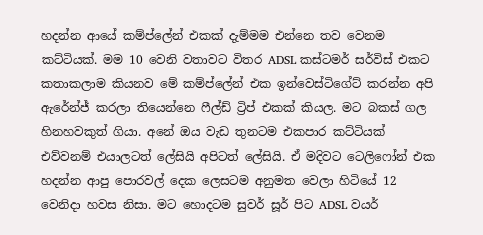හදන්න ආයේ කම්ප්ලේන් එකක් දැම්මම එන්නෙ තව වෙනම කට්ටියක්. මම 10 වෙනි වතාවට විතර ADSL කස්ටමර් සර්විස් එකට කතාකලාම කියනව මේ කම්ප්ලේන් එක ඉන්වෙස්ටිගේට් කරන්න අපි ඇරේන්ජ් කරලා තියෙන්නෙ ෆීල්ඩ් ට්‍රිප් එකක් කියල. මට බකස් ගල හිනහවකුත් ගියා. අනේ ඔය වැඩ තුනටම එකපාර කට්ටියක් එව්වනම් එයාලටත් ලේසියි අපිටත් ලේසියි. ඒ මදිවට ටෙලිෆෝන් එක හදන්න ආපු පොරවල් දෙක ලෙසටම අනුමත වෙලා හිටියේ 12 වෙනිදා හවස නිසා. මට හොදටම සුවර් සූර් පිට ADSL වයර්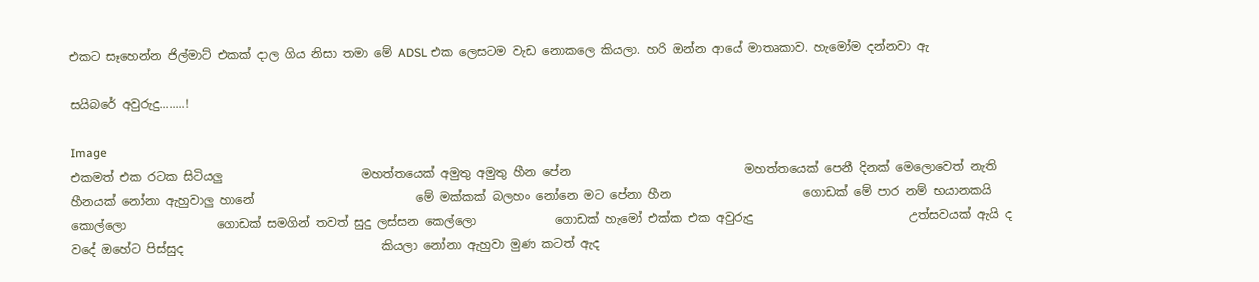එකට සෑහෙන්න ජිල්මාට් එකක් දාල ගිය නිසා තමා මේ ADSL එක ලෙසටම වැඩ නොකලෙ කියලා. හරි ඔන්න ආයේ මාතෘකාව. හැමෝම දන්නවා ඇ

සයිබරේ අවුරුදු........!

Image
එකමත් එක රටක සිටියලු                       මහත්තයෙක් අමුතු අමුතු හීන පේන                             මහත්තයෙක් පෙනී දිනක් මෙලොවෙත් නැති                      හීනයක් නෝනා ඇහුවාලු හානේ                           මේ මක්කක් බලහං නෝනෙ මට පේනා හීන                      ගොඩක් මේ පාර නම් භයානකයි කොල්ලො               ගොඩක් සමගින් තවත් සුදු ලස්සන කෙල්ලො             ගොඩක් හැමෝ එක්ක එක අවුරුදු                          උත්සවයක් ඇයි ද වදේ ඔහේට පිස්සුද                                 කියලා නෝනා ඇහුවා මුණ කටත් ඇද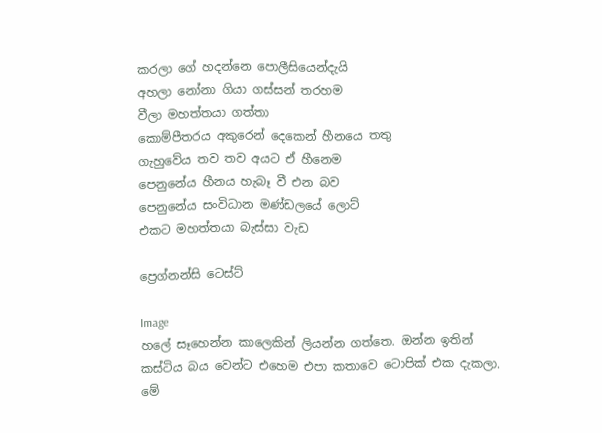කරලා ගේ හදන්නෙ පොලීසියෙන්දැයි                        අහලා නෝනා ගියා ගස්සන් තරහම                               වීලා මහත්තයා ගත්තා                                          කොම්පීතරය අකුරෙන් දෙකෙන් හීනයෙ තතු                          ගැහුවේය තව තව අයට ඒ හීනෙම                                  පෙනුනේය හීනය හැබෑ වී එන බව                                    පෙනුනේය සංවිධාන මණ්ඩලයේ ලොට්                                    එකට මහත්තයා බැස්සා වැඩ

ප්‍රෙග්නන්සි ටෙස්ට්

Image
හලේ සෑහෙන්න කාලෙකින් ලියන්න ගත්තෙ. ඔන්න ඉතින් කස්ටිය බය වෙන්ට එහෙම එපා කතාවෙ ටොපික් එක දැකලා. මේ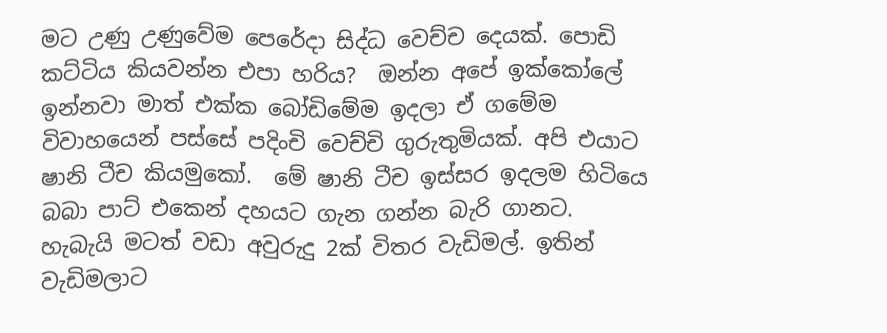මට උණු උණුවේම පෙරේදා සිද්ධ වෙච්ච දෙයක්. පොඩි කට්ටිය කියවන්න එපා හරිය?  ඔන්න අපේ ඉක්කෝලේ ඉන්නවා මාත් එක්ක බෝඩිමේම ඉදලා ඒ ගමේම විවාහයෙන් පස්සේ පදිංචි වෙච්චි ගුරුතුමියක්. අපි එයාට ෂානි ටීච කියමුකෝ.  මේ ෂානි ටීච ඉස්සර ඉදලම හිටියෙ බබා පාට් එකෙන් දහයට ගැන ගන්න බැරි ගානට. හැබැයි මටත් වඩා අවුරුදු 2ක් විතර වැඩිමල්. ඉතින් වැඩිමලාට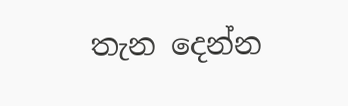තැන දෙන්න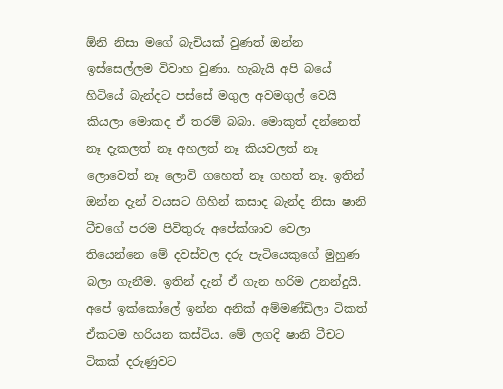ඕනි නිසා මගේ බැචියක් වුණත් ඔන්න ඉස්සෙල්ලම විවාහ වුණා. හැබැයි අපි බයේ හිටියේ බැන්දට පස්සේ මගුල අවමගුල් වෙයි කියලා මොකද ඒ තරම් බබා. මොකුත් දන්නෙත් නෑ දැකලත් නෑ අහලත් නෑ කියවලත් නෑ ලොවෙත් නෑ ලොවි ගහෙත් නෑ ගහත් නෑ. ඉතින් ඔන්න දැන් වයසට ගිහින් කසාද බැන්ද නිසා ෂානි ටීචගේ පරම පිවිතුරු අපේක්ශාව වෙලා තියෙන්නෙ මේ දවස්වල දරු පැටියෙකුගේ මුහුණ බලා ගැනීම. ඉතින් දැන් ඒ ගැන හරිම උනන්දුයි.   අපේ ඉක්කෝලේ ඉන්න අනික් අම්මණ්ඩිලා ටිකත් ඒකටම හරියන කස්ටිය. මේ ලගදි ෂානි ටීචට ටිකක් දරුණුවට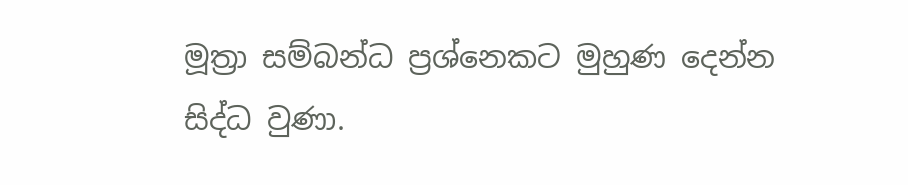මූත්‍රා සම්බන්ධ ප්‍රශ්නෙකට මුහුණ දෙන්න සිද්ධ වුණා.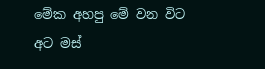මේක අහපු මේ වන විට අට මස්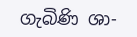ගැබිණි ශා-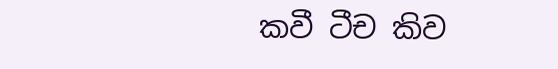කවී ටීච කිව